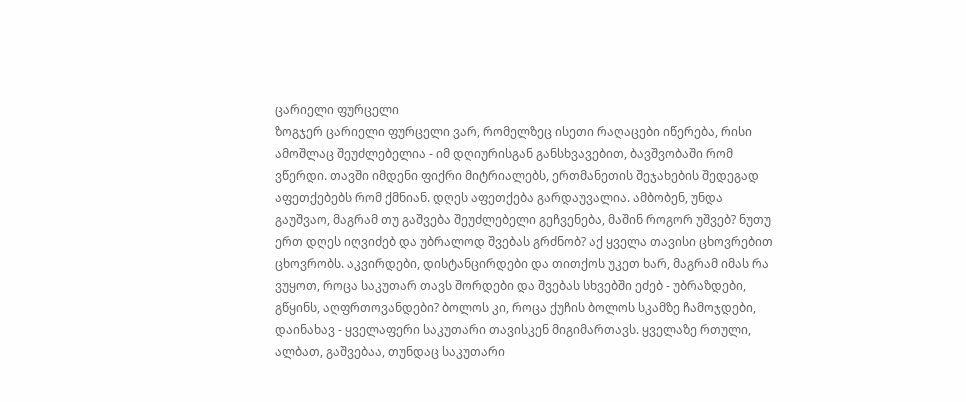ცარიელი ფურცელი
ზოგჯერ ცარიელი ფურცელი ვარ, რომელზეც ისეთი რაღაცები იწერება, რისი ამოშლაც შეუძლებელია - იმ დღიურისგან განსხვავებით, ბავშვობაში რომ ვწერდი. თავში იმდენი ფიქრი მიტრიალებს, ერთმანეთის შეჯახების შედეგად აფეთქებებს რომ ქმნიან. დღეს აფეთქება გარდაუვალია. ამბობენ, უნდა გაუშვაო, მაგრამ თუ გაშვება შეუძლებელი გეჩვენება, მაშინ როგორ უშვებ? ნუთუ ერთ დღეს იღვიძებ და უბრალოდ შვებას გრძნობ? აქ ყველა თავისი ცხოვრებით ცხოვრობს. აკვირდები, დისტანცირდები და თითქოს უკეთ ხარ, მაგრამ იმას რა ვუყოთ, როცა საკუთარ თავს შორდები და შვებას სხვებში ეძებ - უბრაზდები, გწყინს, აღფრთოვანდები? ბოლოს კი, როცა ქუჩის ბოლოს სკამზე ჩამოჯდები, დაინახავ - ყველაფერი საკუთარი თავისკენ მიგიმართავს. ყველაზე რთული, ალბათ, გაშვებაა, თუნდაც საკუთარი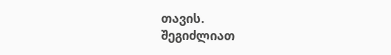თავის.
შეგიძლიათ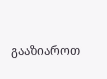გააზიაროთ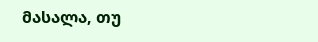მასალა, თუ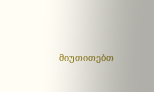მიუთითებთ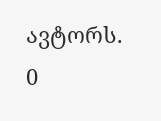ავტორს.
0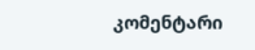კომენტარი